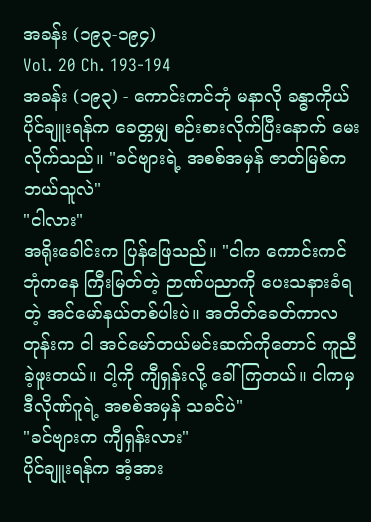အခန်း (၁၉၃-၁၉၄)
Vol. 20 Ch. 193-194
အခန်း (၁၉၃) - ကောင်းကင်ဘုံ မနာလို ခန္ဓာကိုယ်
ပိုင်ချူးရန်က ခေတ္တမျှ စဉ်းစားလိုက်ပြီးနောက် မေးလိုက်သည်။ "ခင်ဗျားရဲ့ အစစ်အမှန် ဇာတ်မြစ်က ဘယ်သူလဲ"
"ငါလား"
အရိုးခေါင်းက ပြန်ဖြေသည်။ "ငါက ကောင်းကင်ဘုံကနေ ကြီးမြတ်တဲ့ ဉာဏ်ပညာကို ပေးသနားခံရတဲ့ အင်မော်နယ်တစ်ပါးပဲ။ အတိတ်ခေတ်ကာလတုန်းက ငါ အင်မော်တယ်မင်းဆက်ကိုတောင် ကူညီခဲ့ဖူးတယ်။ ငါ့ကို ကျီရှန်းလို့ ခေါ်ကြတယ်။ ငါကမှ ဒီလိုဏ်ဂူရဲ့ အစစ်အမှန် သခင်ပဲ"
"ခင်ဗျားက ကျီရှန်းလား"
ပိုင်ချူးရန်က အံ့အား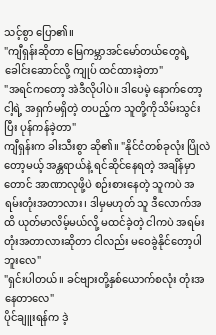သင့်စွာ ပြော၏။
"ကျီရှန်းဆိုတာ မြေကမ္ဘာအင်မော်တယ်တွေရဲ့ ခေါင်းဆောင်လို့ ကျုပ် ထင်ထားခဲ့တာ"
"အရင်ကတော့ အဲဒီလိုပါပဲ။ ဒါပေမဲ့ နောက်တော့ ငါ့ရဲ့ အရှက်မရှိတဲ့ တပည့်က သူတို့ကိုသိမ်းသွင်းပြီး ပုန်ကန်ခဲ့တာ"
ကျီရှန်းက ခါးသီးစွာ ဆို၏။ "နိုင်ငံတစ်ခုလုံး ပြိုလဲတော့မယ့် အန္တရာယ်နဲ့ ရင်ဆိုင်နေရတဲ့ အချိန်မှာတောင် အာဏာလုဖို့ပဲ စဉ်းစားနေတဲ့ သူကပဲ အရမ်းတုံးအတာလား၊ ဒါမှမဟုတ် သူ ဒီလောက်အထိ ယုတ်မာလိမ့်မယ်လို့ မထင်ခဲ့တဲ့ ငါကပဲ အရမ်းတုံးအတာလားဆိုတာ ငါလည်း မဝေခွဲနိုင်တော့ပါဘူးလေ"
"ရှင်းပါတယ်။ ခင်ဗျားတို့နှစ်ယောက်စလုံး တုံးအနေတာလေ"
ပိုင်ချူးရန်က ဒဲ့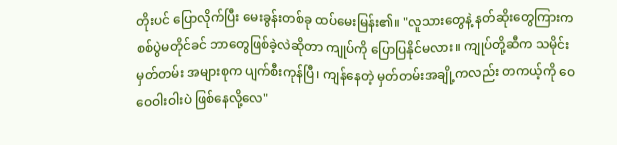တိုးပင် ပြောလိုက်ပြီး မေးခွန်းတစ်ခု ထပ်မေးမြန်း၏။ "လူသားတွေနဲ့ နတ်ဆိုးတွေကြားက စစ်ပွဲမတိုင်ခင် ဘာတွေဖြစ်ခဲ့လဲဆိုတာ ကျုပ်ကို ပြောပြနိုင်မလား။ ကျုပ်တို့ဆီက သမိုင်းမှတ်တမ်း အများစုက ပျက်စီးကုန်ပြီ၊ ကျန်နေတဲ့ မှတ်တမ်းအချို့ကလည်း တကယ့်ကို ဝေဝေဝါးဝါးပဲ ဖြစ်နေလို့လေ"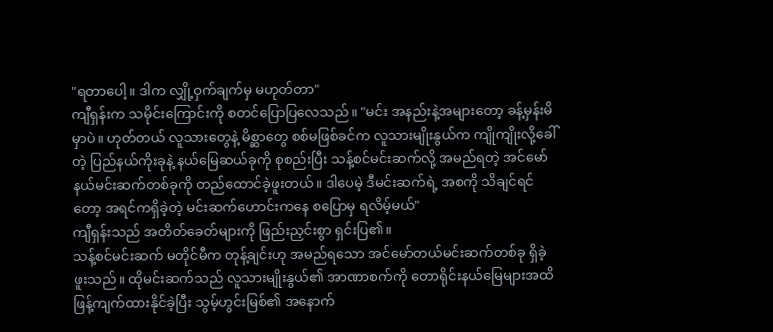"ရတာပေါ့။ ဒါက လျှို့ဝှက်ချက်မှ မဟုတ်တာ"
ကျီရှန်းက သမိုင်းကြောင်းကို စတင်ပြောပြလေသည်။ "မင်း အနည်းနဲ့အများတော့ ခန့်မှန်းမိမှာပဲ။ ဟုတ်တယ် လူသားတွေနဲ့ မိစ္ဆာတွေ စစ်မဖြစ်ခင်က လူသားမျိုးနွယ်က ကျိုကျိုးလို့ခေါ်တဲ့ ပြည်နယ်ကိုးခုနဲ့ နယ်မြေဆယ်ခုကို စုစည်းပြီး သန့်စင်မင်းဆက်လို့ အမည်ရတဲ့ အင်မော်နယ်မင်းဆက်တစ်ခုကို တည်ထောင်ခဲ့ဖူးတယ်။ ဒါပေမဲ့ ဒီမင်းဆက်ရဲ့ အစကို သိချင်ရင်တော့ အရင်ကရှိခဲ့တဲ့ မင်းဆက်ဟောင်းကနေ စပြောမှ ရလိမ့်မယ်"
ကျီရှန်းသည် အတိတ်ခေတ်များကို ဖြည်းညှင်းစွာ ရှင်းပြ၏။
သန့်စင်မင်းဆက် မတိုင်မီက တုန့်ချင်းဟု အမည်ရသော အင်မော်တယ်မင်းဆက်တစ်ခု ရှိခဲ့ဖူးသည်။ ထိုမင်းဆက်သည် လူသားမျိုးနွယ်၏ အာဏာစက်ကို တောရိုင်းနယ်မြေများအထိ ဖြန့်ကျက်ထားနိုင်ခဲ့ပြီး သွမ့်ဟွင်းမြစ်၏ အနောက်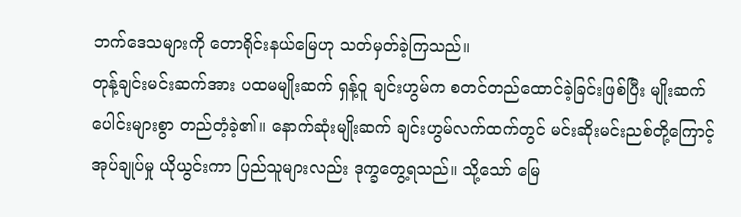ဘက်ဒေသများကို တောရိုင်းနယ်မြေဟု သတ်မှတ်ခဲ့ကြသည်။
တုန့်ချင်းမင်းဆက်အား ပထမမျိုးဆက် ရှန့်ဝူ ချင်းဟွမ်က စတင်တည်ထောင်ခဲ့ခြင်းဖြစ်ပြီး မျိုးဆက်ပေါင်းများစွာ တည်တံ့ခဲ့၏။ နောက်ဆုံးမျိုးဆက် ချင်းဟွမ်လက်ထက်တွင် မင်းဆိုးမင်းညစ်တို့ကြောင့် အုပ်ချုပ်မှု ယိုယွင်းကာ ပြည်သူများလည်း ဒုက္ခတွေ့ရသည်။ သို့သော် မြေ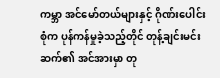ကမ္ဘာ အင်မော်တယ်များနှင့် ဂိုဏ်းပေါင်းစုံက ပုန်ကန်မှုခဲ့သည့်တိုင် တုန့်ချင်းမင်းဆက်၏ အင်အားမှာ တု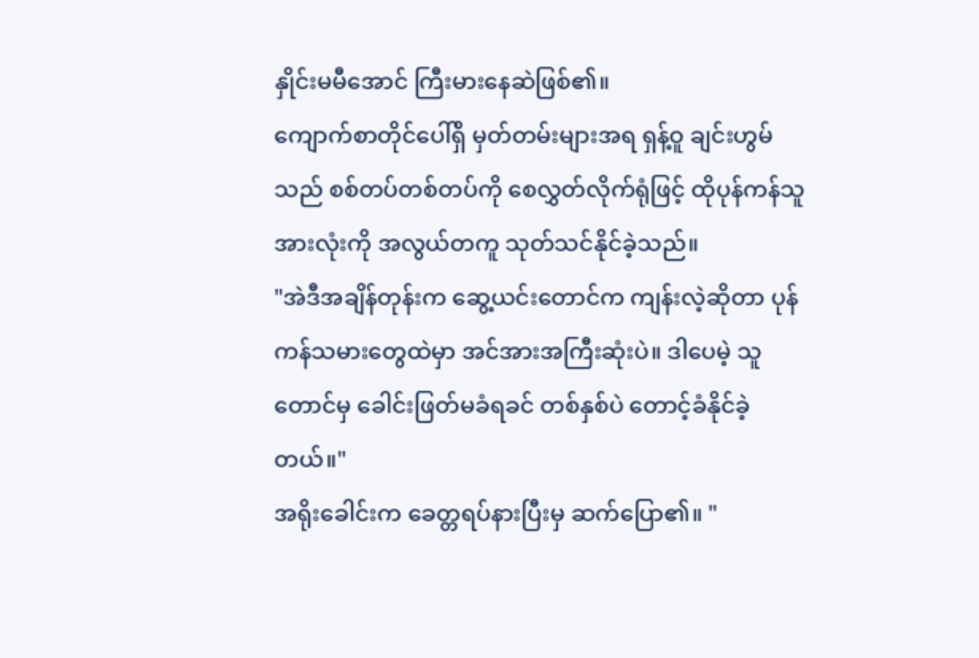နှိုင်းမမီအောင် ကြီးမားနေဆဲဖြစ်၏။
ကျောက်စာတိုင်ပေါ်ရှိ မှတ်တမ်းများအရ ရှန့်ဝူ ချင်းဟွမ်သည် စစ်တပ်တစ်တပ်ကို စေလွှတ်လိုက်ရုံဖြင့် ထိုပုန်ကန်သူအားလုံးကို အလွယ်တကူ သုတ်သင်နိုင်ခဲ့သည်။
"အဲဒီအချိန်တုန်းက ဆွေ့ယင်းတောင်က ကျန်းလဲ့ဆိုတာ ပုန်ကန်သမားတွေထဲမှာ အင်အားအကြီးဆုံးပဲ။ ဒါပေမဲ့ သူတောင်မှ ခေါင်းဖြတ်မခံရခင် တစ်နှစ်ပဲ တောင့်ခံနိုင်ခဲ့တယ်။"
အရိုးခေါင်းက ခေတ္တရပ်နားပြီးမှ ဆက်ပြော၏။ "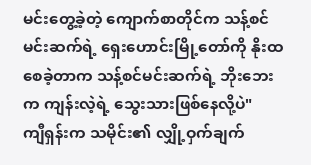မင်းတွေ့ခဲ့တဲ့ ကျောက်စာတိုင်က သန့်စင်မင်းဆက်ရဲ့ ရှေးဟောင်းမြို့တော်ကို နိုးထစေခဲ့တာက သန့်စင်မင်းဆက်ရဲ့ ဘိုးဘေးက ကျန်းလဲ့ရဲ့ သွေးသားဖြစ်နေလို့ပဲ"
ကျီရှန်းက သမိုင်း၏ လျှို့ဝှက်ချက်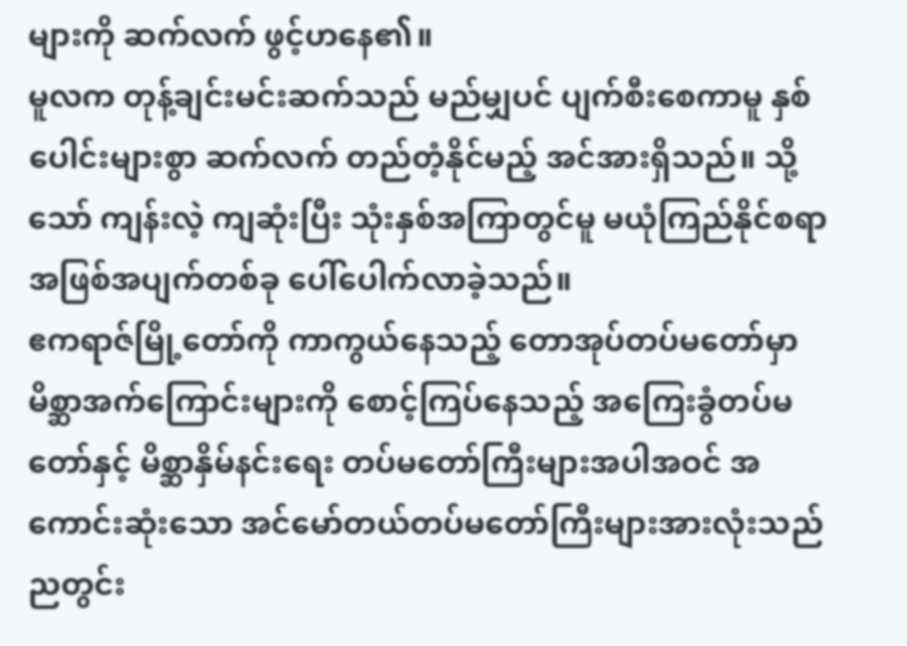များကို ဆက်လက် ဖွင့်ဟနေ၏။
မူလက တုန့်ချင်းမင်းဆက်သည် မည်မျှပင် ပျက်စီးစေကာမူ နှစ်ပေါင်းများစွာ ဆက်လက် တည်တံ့နိုင်မည့် အင်အားရှိသည်။ သို့သော် ကျန်းလဲ့ ကျဆုံးပြီး သုံးနှစ်အကြာတွင်မူ မယုံကြည်နိုင်စရာ အဖြစ်အပျက်တစ်ခု ပေါ်ပေါက်လာခဲ့သည်။
ဧကရာဇ်မြို့တော်ကို ကာကွယ်နေသည့် တောအုပ်တပ်မတော်မှာ မိစ္ဆာအက်ကြောင်းများကို စောင့်ကြပ်နေသည့် အကြေးခွံတပ်မတော်နှင့် မိစ္ဆာနှိမ်နင်းရေး တပ်မတော်ကြီးများအပါအဝင် အကောင်းဆုံးသော အင်မော်တယ်တပ်မတော်ကြီးများအားလုံးသည် ညတွင်း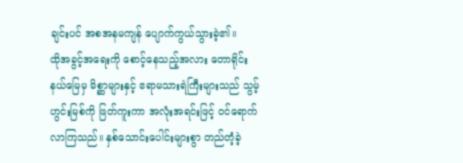ချင်းပင် အစအနမကျန် ပျောက်ကွယ်သွားခဲ့၏။
ထိုအခွင့်အရေးကို စောင့်နေသည့်အလား တောရိုင်းနယ်မြေမှ မိစ္ဆာများနှင့် ဧရာမသားရဲကြီးများသည် သွမ့်ဟွင်းမြစ်ကို ဖြတ်ကူးကာ အလုံးအရင်းဖြင့် ဝင်ရောက်လာကြသည်။ နှစ်သောင်းပေါင်းများစွာ တည်တံ့ခဲ့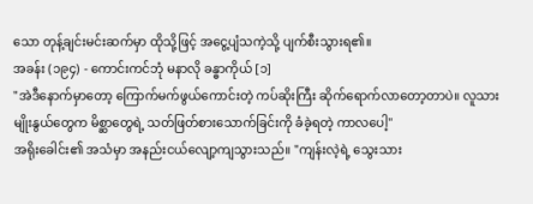သော တုန့်ချင်းမင်းဆက်မှာ ထိုသို့ဖြင့် အငွေ့ပျံသကဲ့သို့ ပျက်စီးသွားရ၏။
အခန်း (၁၉၄) - ကောင်းကင်ဘုံ မနာလို ခန္ဓာကိုယ် [၁]
"အဲဒီနောက်မှာတော့ ကြောက်မက်ဖွယ်ကောင်းတဲ့ ကပ်ဆိုးကြီး ဆိုက်ရောက်လာတော့တာပဲ။ လူသားမျိုးနွယ်တွေက မိစ္ဆာတွေရဲ့ သတ်ဖြတ်စားသောက်ခြင်းကို ခံခဲ့ရတဲ့ ကာလပေါ့"
အရိုးခေါင်း၏ အသံမှာ အနည်းငယ်လျော့ကျသွားသည်။ "ကျန်းလဲ့ရဲ့ သွေးသား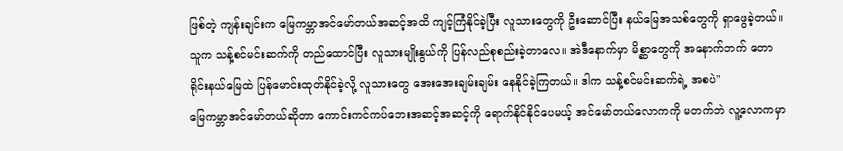ဖြစ်တဲ့ ကျန်းချင်းက မြေကမ္ဘာအင်မော်တယ်အဆင့်အထိ ကျင့်ကြံနိုင်ခဲ့ပြီး လူသားတွေကို ဦးဆောင်ပြီး နယ်မြေအသစ်တွေကို ရှာဖွေခဲ့တယ်။ သူက သန့်စင်မင်းဆက်ကို တည်ထောင်ပြီး လူသားမျိုးနွယ်ကို ပြန်လည်စုစည်းခဲ့တာလေ။ အဲဒီနောက်မှာ မိစ္ဆာတွေကို အနောက်ဘက် တောရိုင်းနယ်မြေထဲ ပြန်မောင်းထုတ်နိုင်ခဲ့လို့ လူသားတွေ အေးအေးချမ်းချမ်း နေနိုင်ခဲ့ကြတယ်။ ဒါက သန့်စင်မင်းဆက်ရဲ့ အစပဲ"
မြေကမ္ဘာအင်မော်တယ်ဆိုတာ ကောင်းကင်ကပ်ဘေးအဆင့်အဆင့်ကို ရောက်နိုင်နိုင်ပေမယ့် အင်မော်တယ်လောကကို မတက်ဘဲ လူ့လောကမှာ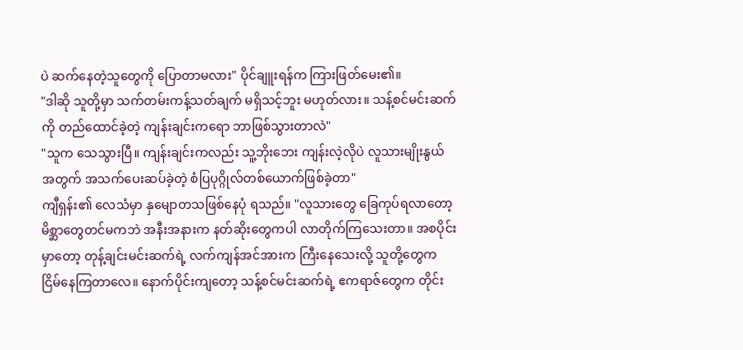ပဲ ဆက်နေတဲ့သူတွေကို ပြောတာမလား" ပိုင်ချူးရန်က ကြားဖြတ်မေး၏။
"ဒါဆို သူတို့မှာ သက်တမ်းကန့်သတ်ချက် မရှိသင့်ဘူး မဟုတ်လား။ သန့်စင်မင်းဆက်ကို တည်ထောင်ခဲ့တဲ့ ကျန်းချင်းကရော ဘာဖြစ်သွားတာလဲ"
"သူက သေသွားပြီ။ ကျန်းချင်းကလည်း သူ့ဘိုးဘေး ကျန်းလဲ့လိုပဲ လူသားမျိုးနွယ်အတွက် အသက်ပေးဆပ်ခဲ့တဲ့ စံပြပုဂ္ဂိုလ်တစ်ယောက်ဖြစ်ခဲ့တာ"
ကျီရှန်း၏ လေသံမှာ နှမျောတသဖြစ်နေပုံ ရသည်။ "လူသားတွေ ခြေကုပ်ရလာတော့ မိစ္ဆာတွေတင်မကဘဲ အနီးအနားက နတ်ဆိုးတွေကပါ လာတိုက်ကြသေးတာ။ အစပိုင်းမှာတော့ တုန့်ချင်းမင်းဆက်ရဲ့ လက်ကျန်အင်အားက ကြီးနေသေးလို့ သူတို့တွေက ငြိမ်နေကြတာလေ။ နောက်ပိုင်းကျတော့ သန့်စင်မင်းဆက်ရဲ့ ဧကရာဇ်တွေက တိုင်း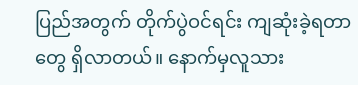ပြည်အတွက် တိုက်ပွဲဝင်ရင်း ကျဆုံးခဲ့ရတာတွေ ရှိလာတယ်။ နောက်မှလူသား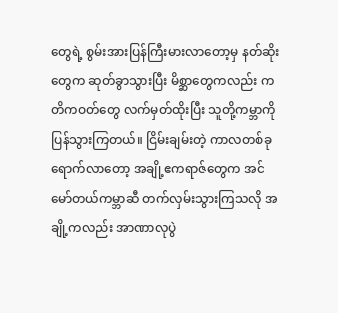တွေရဲ့ စွမ်းအားပြန်ကြီးမားလာတော့မှ နတ်ဆိုးတွေက ဆုတ်ခွာသွားပြီး မိစ္ဆာတွေကလည်း ကတိကဝတ်တွေ လက်မှတ်ထိုးပြီး သူတို့ကမ္ဘာကို ပြန်သွားကြတယ်။ ငြိမ်းချမ်းတဲ့ ကာလတစ်ခု ရောက်လာတော့ အချို့ဧကရာဇ်တွေက အင်မော်တယ်ကမ္ဘာဆီ တက်လှမ်းသွားကြသလို အချို့ကလည်း အာဏာလုပွဲ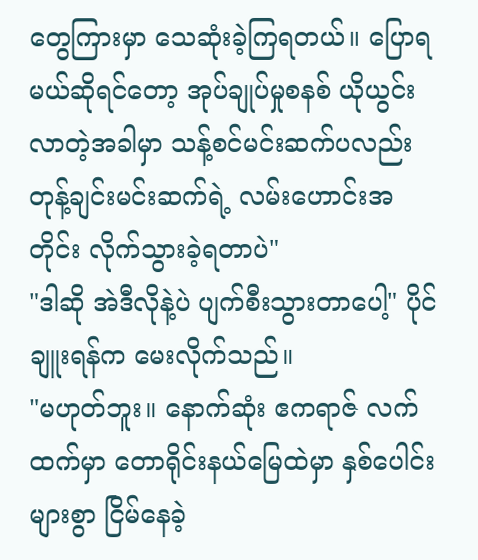တွေကြားမှာ သေဆုံးခဲ့ကြရတယ်။ ပြောရမယ်ဆိုရင်တော့ အုပ်ချုပ်မှုစနစ် ယိုယွင်းလာတဲ့အခါမှာ သန့်စင်မင်းဆက်ပလည်း တုန့်ချင်းမင်းဆက်ရဲ့ လမ်းဟောင်းအတိုင်း လိုက်သွားခဲ့ရတာပဲ"
"ဒါဆို အဲဒီလိုနဲ့ပဲ ပျက်စီးသွားတာပေါ့" ပိုင်ချူးရန်က မေးလိုက်သည်။
"မဟုတ်ဘူး။ နောက်ဆုံး ဧကရာဇ် လက်ထက်မှာ တောရိုင်းနယ်မြေထဲမှာ နှစ်ပေါင်းများစွာ ငြိမ်နေခဲ့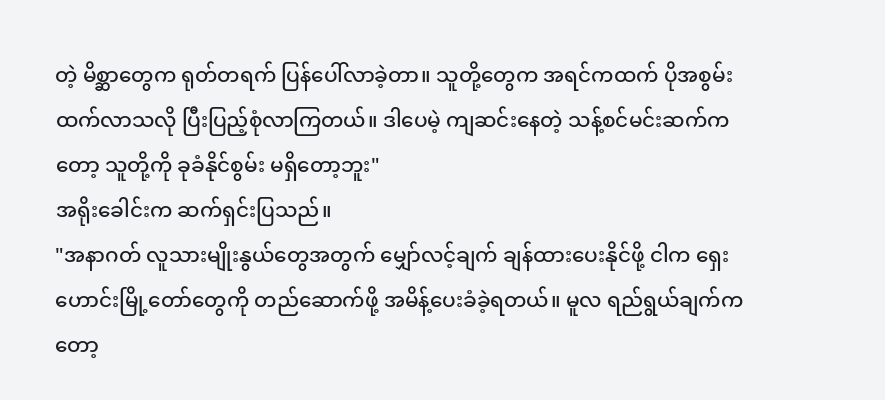တဲ့ မိစ္ဆာတွေက ရုတ်တရက် ပြန်ပေါ်လာခဲ့တာ။ သူတို့တွေက အရင်ကထက် ပိုအစွမ်းထက်လာသလို ပြီးပြည့်စုံလာကြတယ်။ ဒါပေမဲ့ ကျဆင်းနေတဲ့ သန့်စင်မင်းဆက်ကတော့ သူတို့ကို ခုခံနိုင်စွမ်း မရှိတော့ဘူး"
အရိုးခေါင်းက ဆက်ရှင်းပြသည်။
"အနာဂတ် လူသားမျိုးနွယ်တွေအတွက် မျှော်လင့်ချက် ချန်ထားပေးနိုင်ဖို့ ငါက ရှေးဟောင်းမြို့တော်တွေကို တည်ဆောက်ဖို့ အမိန့်ပေးခံခဲ့ရတယ်။ မူလ ရည်ရွယ်ချက်ကတော့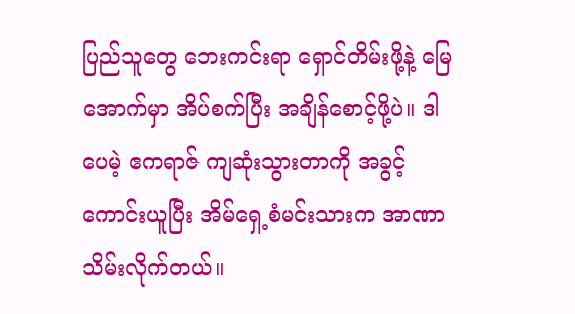ပြည်သူတွေ ဘေးကင်းရာ ရှောင်တိမ်းဖို့နဲ့ မြေအောက်မှာ အိပ်စက်ပြီး အချိန်စောင့်ဖို့ပဲ။ ဒါပေမဲ့ ဧကရာဇ် ကျဆုံးသွားတာကို အခွင့်ကောင်းယူပြီး အိမ်ရှေ့စံမင်းသားက အာဏာသိမ်းလိုက်တယ်။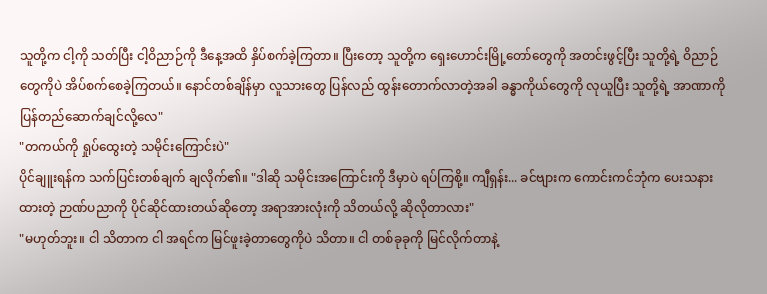သူတို့က ငါ့ကို သတ်ပြီး ငါ့ဝိညာဉ်ကို ဒီနေ့အထိ နှိပ်စက်ခဲ့ကြတာ။ ပြီးတော့ သူတို့က ရှေးဟောင်းမြို့တော်တွေကို အတင်းဖွင့်ပြီး သူတို့ရဲ့ ဝိညာဉ်တွေကိုပဲ အိပ်စက်စေခဲ့ကြတယ်။ နောင်တစ်ချိန်မှာ လူသားတွေ ပြန်လည် ထွန်းတောက်လာတဲ့အခါ ခန္ဓာကိုယ်တွေကို လုယူပြီး သူတို့ရဲ့ အာဏာကို ပြန်တည်ဆောက်ချင်လို့လေ"
"တကယ်ကို ရှုပ်ထွေးတဲ့ သမိုင်းကြောင်းပဲ"
ပိုင်ချူးရန်က သက်ပြင်းတစ်ချက် ချလိုက်၏။ "ဒါဆို သမိုင်းအကြောင်းကို ဒီမှာပဲ ရပ်ကြစို့။ ကျီရှန်း... ခင်ဗျားက ကောင်းကင်ဘုံက ပေးသနားထားတဲ့ ဉာဏ်ပညာကို ပိုင်ဆိုင်ထားတယ်ဆိုတော့ အရာအားလုံးကို သိတယ်လို့ ဆိုလိုတာလား"
"မဟုတ်ဘူး။ ငါ သိတာက ငါ အရင်က မြင်ဖူးခဲ့တာတွေကိုပဲ သိတာ။ ငါ တစ်ခုခုကို မြင်လိုက်တာနဲ့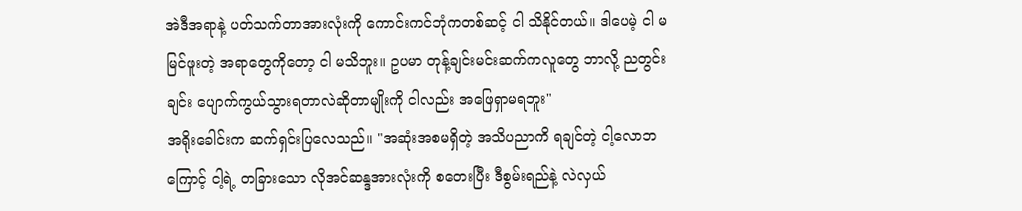အဲဒီအရာနဲ့ ပတ်သက်တာအားလုံးကို ကောင်းကင်ဘုံကတစ်ဆင့် ငါ သိနိုင်တယ်။ ဒါပေမဲ့ ငါ မမြင်ဖူးတဲ့ အရာတွေကိုတော့ ငါ မသိဘူး။ ဥပမာ တုန့်ချင်းမင်းဆက်ကလူတွေ ဘာလို့ ညတွင်းချင်း ပျောက်ကွယ်သွားရတာလဲဆိုတာမျိုးကို ငါလည်း အဖြေရှာမရဘူး"
အရိုးခေါင်းက ဆက်ရှင်းပြလေသည်။ "အဆုံးအစမရှိတဲ့ အသိပညာကိ ရချင်တဲ့ ငါ့လောဘကြောင့် ငါ့ရဲ့ တခြားသော လိုအင်ဆန္ဒအားလုံးကို စတေးပြီး ဒီစွမ်းရည်နဲ့ လဲလှယ်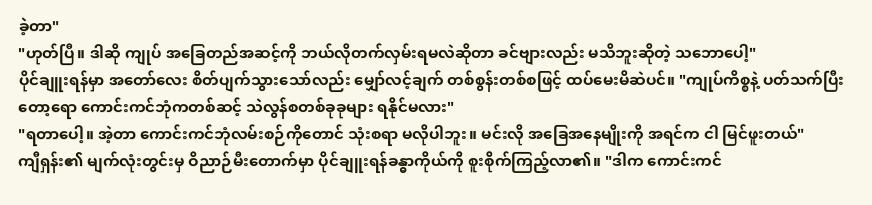ခဲ့တာ"
"ဟုတ်ပြီ။ ဒါဆို ကျုပ် အခြေတည်အဆင့်ကို ဘယ်လိုတက်လှမ်းရမလဲဆိုတာ ခင်ဗျားလည်း မသိဘူးဆိုတဲ့ သဘောပေါ့"
ပိုင်ချူးရန်မှာ အတော်လေး စိတ်ပျက်သွားသော်လည်း မျှော်လင့်ချက် တစ်စွန်းတစ်စဖြင့် ထပ်မေးမိဆဲပင်။ "ကျုပ်ကိစ္စနဲ့ ပတ်သက်ပြီးတော့ရော ကောင်းကင်ဘုံကတစ်ဆင့် သဲလွန်စတစ်ခုခုများ ရနိုင်မလား"
"ရတာပေါ့။ အဲ့တာ ကောင်းကင်ဘုံလမ်းစဉ်ကိုတောင် သုံးစရာ မလိုပါဘူး။ မင်းလို အခြေအနေမျိုးကို အရင်က ငါ မြင်ဖူးတယ်"
ကျီရှန်း၏ မျက်လုံးတွင်းမှ ဝိညာဉ်မီးတောက်မှာ ပိုင်ချူးရန်ခန္ဓာကိုယ်ကို စူးစိုက်ကြည့်လာ၏။ "ဒါက ကောင်းကင်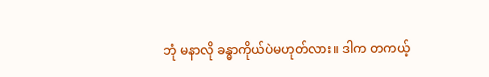ဘုံ မနာလို ခန္ဓာကိုယ်ပဲမဟုတ်လား။ ဒါက တကယ့်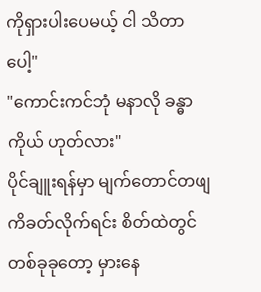ကိုရှားပါးပေမယ့် ငါ သိတာပေါ့"
"ကောင်းကင်ဘုံ မနာလို ခန္ဓာကိုယ် ဟုတ်လား"
ပိုင်ချူးရန်မှာ မျက်တောင်တဖျကိခတ်လိုက်ရင်း စိတ်ထဲတွင် တစ်ခုခုတော့ မှားနေ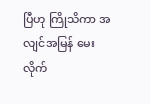ပြီဟု ကြိုသိကာ အလျင်အမြန် မေးလိုက်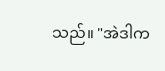သည်။ "အဲဒါက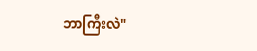ဘာကြီးလဲ"